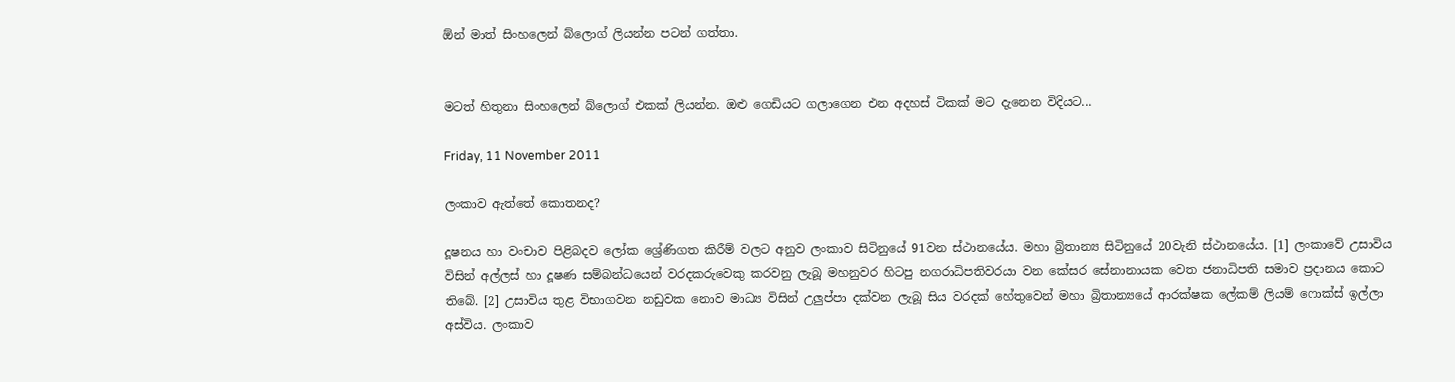ඕන් මාත් සිංහලෙන් බ්ලොග් ලියන්න පටන් ගත්තා.


මටත් හිතුනා සිංහලෙන් බ්ලොග් එකක් ලියන්න. ඔළු ගෙඩියට ගලාගෙන එන අදහස් ටිකක් මට දැනෙන විදියට...

Friday, 11 November 2011

ලංකාව ඇත්තේ කොතනද?

දූෂනය හා වංචාව පිළිබදව ලෝක ශ්‍රේණිගත කිරීම් වලට අනුව ලංකාව සිටි‍නුයේ 91වන ස්ථානයේය. මහා බ්‍රිතාන්‍ය සිටිනුයේ 20වැනි ස්ථානයේය. [1] ලංකාවේ උසාවිය විසින් අල්ලස් හා දූෂණ සම්බන්ධයෙන් වරදකරුවෙකු කරවනු ලැබූ මහනුවර හිටපු නගරාධිපතිවරයා වන කේසර සේනානායක වෙත ජනාධිපති සමාව ප්‍රදානය කොට තිබේ. [2] උසාවිය තුළ විභාගවන නඩුවක නොව මාධ්‍ය විසින් උලුප්පා දක්වන ලැබූ සිය වරදක් හේතුවෙන් මහා බ්‍රිතාන්‍යයේ ආරක්ෂක ලේකම් ලියම් ෆොක්ස් ඉල්ලා අස්විය. ලංකාව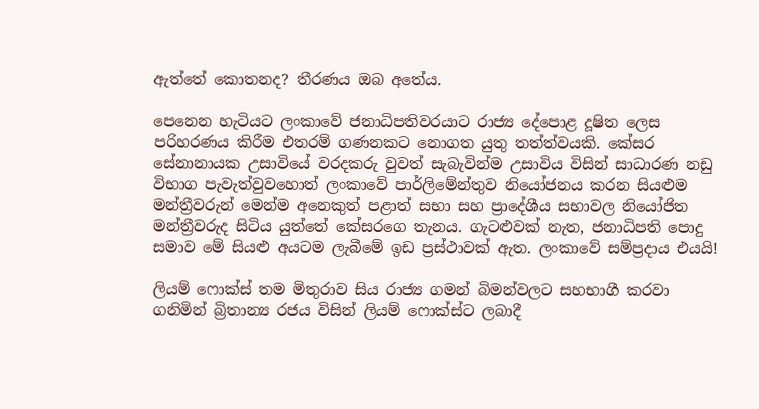ඇත්තේ කොතනද? තීරණය ඔබ අතේය.

පෙනෙන හැටියට ලංකාවේ ජනාධිපතිවරයාට රාජ්‍ය දේපොළ දූෂිත ලෙස පරිහරණය කිරීම එතරම් ගණනකට නොගත යුතු තත්ත්වයකි. කේසර සේනානායක උසාවියේ වරදකරු වුවත් සැබැවින්ම උසාවිය විසින් සාධාරණ නඩු විභාග පැවැත්වුවහොත් ලංකාවේ පාර්ලිමේන්තුව නියෝජනය කරන සියළුම මන්ත්‍රීවරුන් මෙන්ම අනෙකුත් පළාත් සභා සහ ප්‍රාදේශීය සභාවල නියෝජිත මන්ත්‍රීවරුද සිටිය යුත්තේ කේසරගෙ තැනය. ගැටළුවක් නැත, ජනාධිපති පොදු සමාව මේ සියළු අයටම ලැබීමේ ඉඩ ප්‍රස්ථාවක් ඇත. ලංකාවේ සම්ප්‍රදාය එයයි!

ලියම් ෆොක්ස් තම මිතුරාව සිය රාජ්‍ය ගමන් බිමන්වලට සහභාගී කරවා ගනිමින් බ්‍රිතාන්‍ය රජය විසින් ලියම් ‍‍ෆොක්ස්ට ලබාදී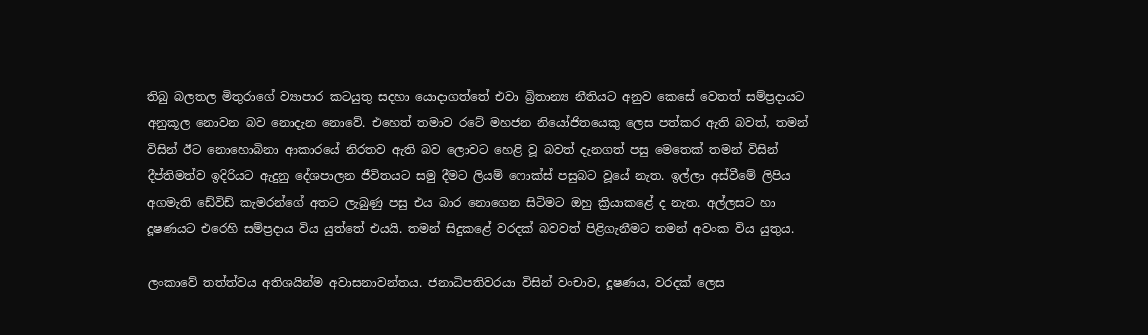තිබු බලතල මිතුරාගේ ව්‍යාපාර කටයුතු සදහා යොදාගත්තේ එවා බ්‍රිතාන්‍ය නීතියට අනුව කෙසේ වෙතත් සම්ප්‍රදායට අනුකූල නොවන බව නොදැන නොවේ. එහෙත් තමාව රටේ මහජන නියෝජිතයෙකු ලෙස පත්කර ඇති බවත්, තමන් විසින් ඊට නොහොබිනා ආකාරයේ නිරතව ඇති බව ලොවට හෙළි වූ බවත් දැනගත් පසු මෙතෙක් තමන් විසින් දීප්තිමත්ව ඉදිරියට ඇදුනු දේශපාලන ජීවිතයට සමු දීමට ලියම් ‍ෆොක්ස් පසුබට වූයේ නැත‍. ඉල්ලා අස්වීමේ ලිපිය අගමැති ඩේවිඩ් කැමරන්ගේ අතට ලැබුණු පසු එය බාර නොගෙන සිටිමට ඔහු ක්‍රියාකළේ ද නැත. අල්ලසට හා දූෂණයට එරෙහි සම්ප්‍රදාය විය යුත්තේ එයයි. තමන් සිදුකළේ වරදක් බවවත් පිළිගැනීමට තමන් අවංක විය යුතුය.

ලංකාවේ තත්ත්වය අතිශයින්ම අවාසනාවන්තය. ජනාධිපතිවරයා විසින් වංචාව, දූෂණය, වරදක් ලෙස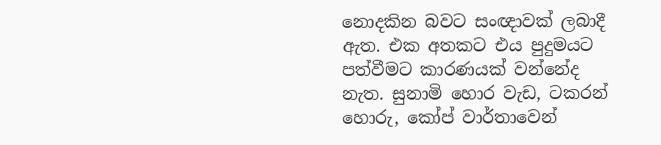නොදකින බවට සංඥාවක් ලබාදී ඇත. එක අතකට එය පුදුමයට පත්වීමට කාරණයක් වන්නේද නැත. සුනාමි හොර වැඩ, ටකරන් හොරු, කෝප් වාර්තාවෙන්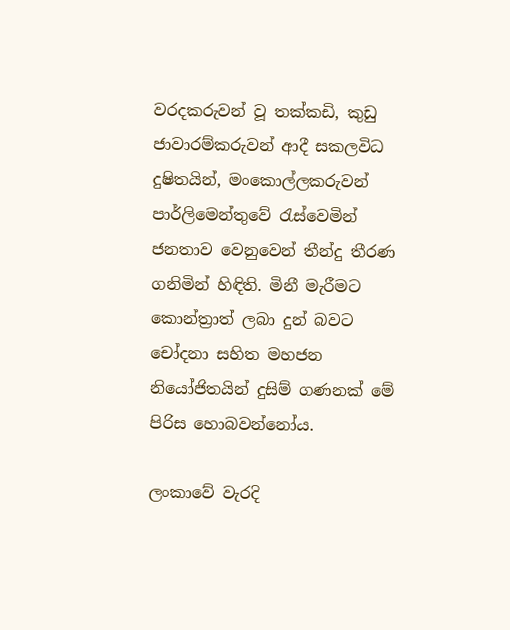වරදකරුවන් වූ තක්කඩි, කුඩු ජාවාරම්කරුවන් ආදී සකලවිධ දුෂිතයින්, මංකොල්ලකරුවන් පාර්ලිමෙන්තුවේ රැස්වෙමින් ජනතාව වෙනුවෙන් තීන්දු තීරණ ගනිමින් හිඳිති. මිනී මැරීමට කොන්ත්‍රාත් ලබා දුන් බවට චෝදනා සහිත මහජන නියෝජිතයින් දුසිම් ගණනක් මේ පිරිස හොබවන්නෝය.

ලංකාවේ වැරදි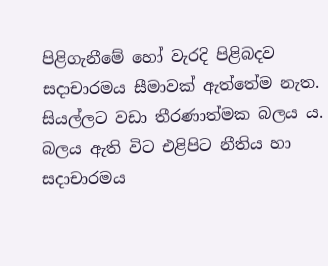පිළිගැනීමේ හෝ වැරදි පිළිබදව සදාචාරමය සීමාවක් ඇත්තේම නැත. සියල්ලට වඩා තීරණාත්මක බලය ය. බලය ඇති විට එළිපිට නීතිය හා සදාචාරමය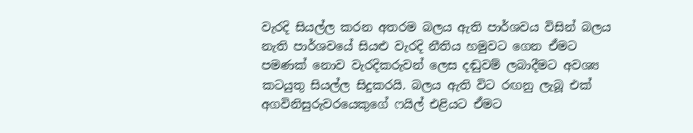වැරදි සියල්ල කරන අතරම බලය ඇති පාර්ශවය විසින් බලය නැති පාර්ශවයේ සිය‍ළු වැරදි නීතිය හමුවට ගෙන ඒමට පමණක් නොව වැරදිකරුවන් ලෙස දඬුවම් ලබාදීමට අවශ්‍ය කටයුතු සියල්ල සිදුකරයි. බලය ඇති විට රඟනු ලැබූ එක් අගවිනිසුරුවරයෙකුගේ ෆයිල් එළියට ඒමට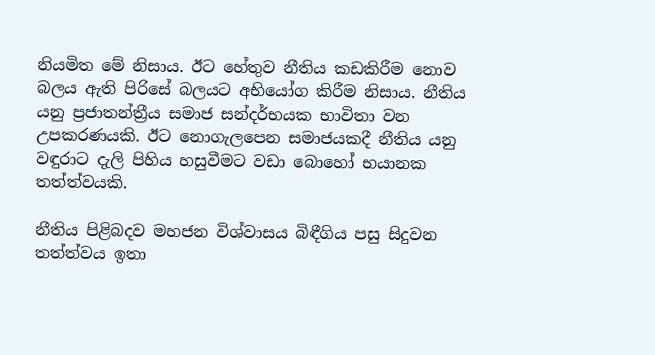නියමිත මේ නිසාය. ඊට හේතුව නීතිය කඩකිරීම නොව බලය ඇති පිරිසේ බලයට අභියෝග කිරීම නිසාය. නීතිය යනු ප්‍රජාතන්ත්‍රීය සමාජ සන්දර්භයක භාවිතා වන උපකරණයකි. ඊට නොගැලපෙන සමාජයකදී නීතිය යනු වඳුරාට දැලි පිහිය හසුවීමට වඩා බොහෝ භයානක තත්ත්වයකි.

නීතිය පිළිබදව මහජන විශ්වාසය බිඳීගිය පසු සිදුවන තත්ත්වය ඉතා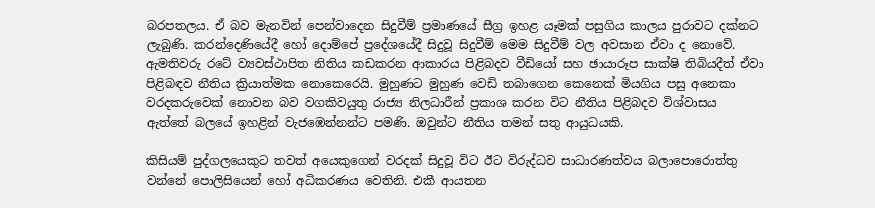බරපතලය. ඒ බව මැනවින් පෙන්වාදෙන සිදුවීම් ප්‍රමාණයේ සීග්‍ර ඉහළ යෑමක් පසුගිය කාලය පුරාවට දක්නට ලැබුණි. කරන්දෙණියේදී හෝ දොම්පේ ප්‍රදේශයේදී සිදුවූ සිදුවීම් මෙම සිදුවීම් වල අවසාන ඒවා ද නොවේ. ඇමතිවරු රටේ ව්‍යවස්ථාපිත නිතිය කඩකරන ආකාරය පිළිබදව වීඩියෝ සහ ඡායාරූප සාක්ෂි තිබියදීත් ඒවා පිළිබඳව නීතිය ක්‍රියාත්මක නොකෙරෙයි. මුහුණට මුහුණ වෙඩි තබාගෙන කෙනෙක් මියගිය පසු අනෙකා වරදකරුවෙක් නොවන බව වගකිවයුතු රාජ්‍ය නිලධාරීන් ප්‍රකාශ කරන විට නීතිය පිළිබදව විශ්වාසය ඇත්තේ බලයේ ඉහළින් වැජඹෙන්නන්ට පමණි. ඔවුන්ට නීතිය තමන් සතු ආයුධයකි.

කිසියම් පුද්ගලයෙකුට තවත් අයෙකුගෙන් වරදක් සිදුවූ විට ඊට විරුද්ධව සාධාරණත්වය බලාපොරොත්තු වන්නේ පොලිසියෙන් හෝ අධිකරණ‍ය වෙතිනි. එකී ආයතන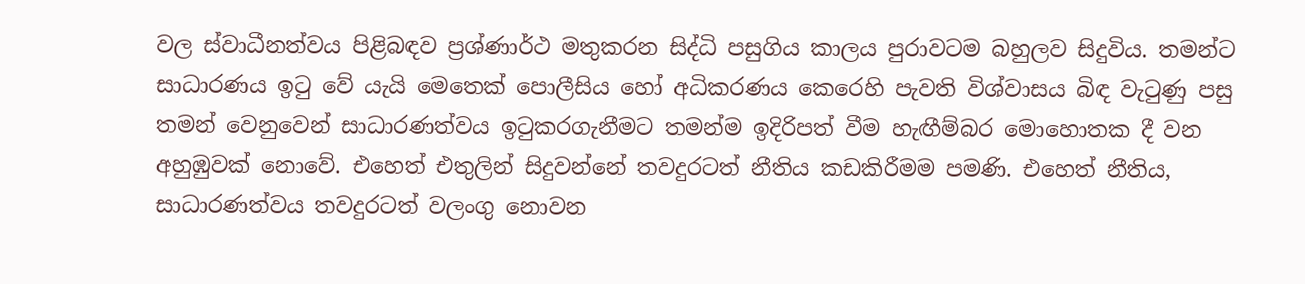වල ස්වාධීනත්වය පිළිබඳව ප්‍රශ්ණාර්ථ මතුකරන සිද්ධි පසුගිය කාලය පුරාවටම බහුලව සිදුවිය. තමන්ට සාධාරණය ඉටු වේ යැයි මෙතෙක් පොලීසිය හෝ අධිකරණය කෙරෙහි පැවති විශ්වාසය බිඳ වැටුණු පසු තමන්‍ වෙනුවෙන් සාධාරණත්වය ඉටුකරගැනීමට තමන්ම ඉදිරිපත් වීම හැඟීම්බර මොහොතක දී වන අහුඹුවක් නොවේ. එහෙත් එතුලින් සිදුවන්නේ තවදුරටත් නීතිය කඩකිරීමම පමණි. එහෙත් නීතිය, සාධාරණත්වය තවදුරටත් වලංගු නොවන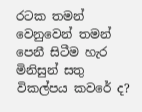රටක තමන් වෙනුවෙන් තමන් පෙනී සිටීම හැර මිනිසුන් සතු විකල්පය කවරේ ද?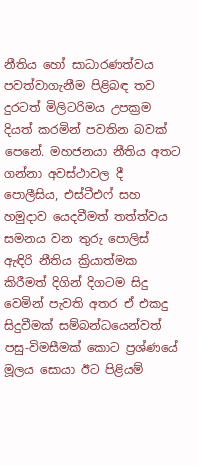නීතිය හෝ සාධාරණත්වය පවත්වාගැනීම පිළිබඳ තව දුරටත් මිලිටරිමය උපක්‍රම දියත් කරමින් පවතින බවක් පෙනේ. මහජනයා නීතිය අතට ගන්නා අවස්ථාවල දී පොලීසිය, එස්ටීඑෆ් සහ හමුදාව යෙදවීමත් තත්ත්වය සමනය වන තුරු පොලිස් ඇඳිරි නීතිය ක්‍රියාත්මක කිරීමත් දිගින් දිගටම සිදු වෙමින් පැවති අතර ඒ එකදු සිදුවීමක් සම්බන්ධයෙන්වත් පසු-විමසීමක් කොට ප්‍රශ්ණයේ මූලය සොයා ඊට පිළියම්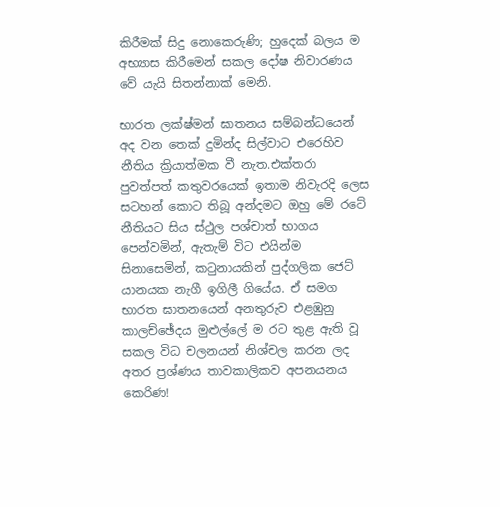කිරීමක් සිදු නොකෙරුණි; හුදෙක් බලය ම අභ්‍යාස කිරීමෙන් සකල දෝෂ නිවාරණය වේ යැයි සිතන්නාක් මෙනි.

භාරත ලක්ෂ්මන් ඝාතනය සම්බන්ධයෙන් අද වන තෙක් දුමින්ද සිල්වාට එරෙහිව නීතිය ක්‍රියාත්මක වී නැත.එක්තරා පුවත්පත් කතුවරයෙක් ඉතාම නිවැරදි ලෙස සටහන් කොට තිබූ අන්දමට ඔහු මේ රටේ නීතියට සිය ස්ථුල පශ්චාත් භාගය පෙන්වමින්, ඇතැම් විට එයින්ම සිනාසෙමින්, කටුනායකින් පුද්ගලික ජෙට් යානයක නැගී ඉගිලී ගියේය. ඒ සමග භාරත ඝාතනයෙන් අනතුරුව එළඹුනු කාලච්ඡේදය මුළුල්ලේ ම රට තුළ ඇති වූ සකල විධ චලනයන් නිශ්චල කරන ලද අතර ප්‍රශ්ණය තාවකාලිකව අපනයනය කෙරිණ!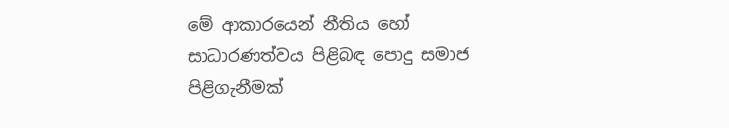මේ ආකාරයෙන් නීතිය හෝ සාධාරණත්වය පිළිබඳ පොදු සමාජ පිළිගැනීමක්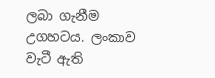ලබා ගැනීම උගහටය. ලංකාව වැටී ඇති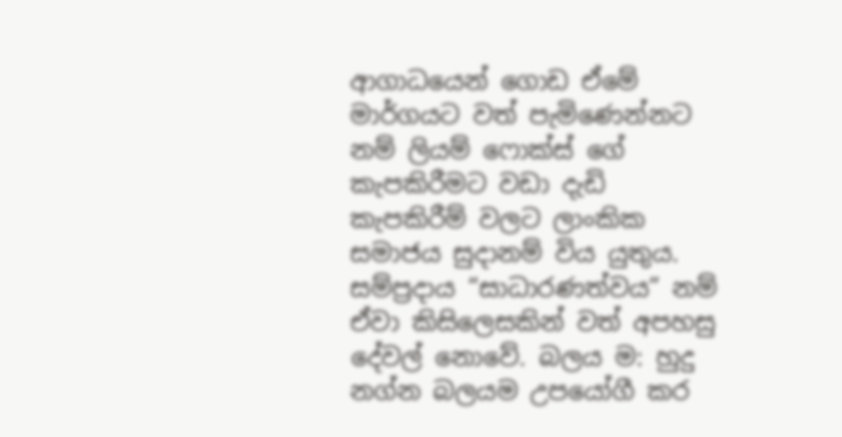ආගාධයෙන් ගොඩ ඒමේ මාර්ගයට වත් පැමිණෙන්නට නම් ලියම් ‍ෆොක්ස් ගේ කැපකිරීමට වඩා දැඩි කැපකිරීම් වලට ලාංකික සමාජය සුදානම් විය යුතුය. සම්ප්‍රදාය “සාධාරණත්වය” නම් ඒවා කිසිලෙසකින් වත් අපහසු දේවල් නොවේ. බලය ම: හුදු නග්න බලයම උපයෝගී කර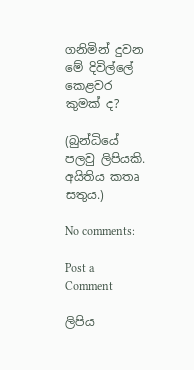ගනිමින් දුවන මේ දිවිල්ලේ කෙළවර කුමක් ද?

(බුන්ධියේ පලවු ලිපියකි. අයිතිය කතෘ සතුය.)

No comments:

Post a Comment

ලිපිය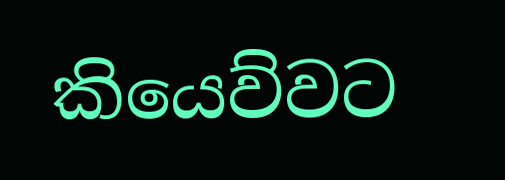කියෙව්වට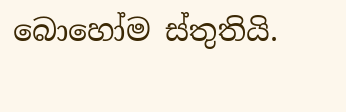බොහෝම ස්තුතියි.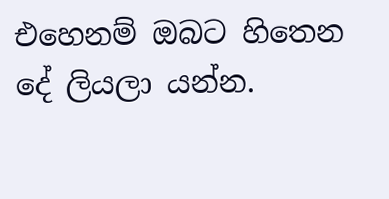එහෙනම් ඔබට හිතෙන දේ ලියලා යන්න.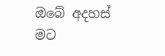ඔබේ අදහස් මට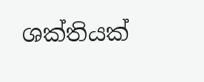ශක්තියක්